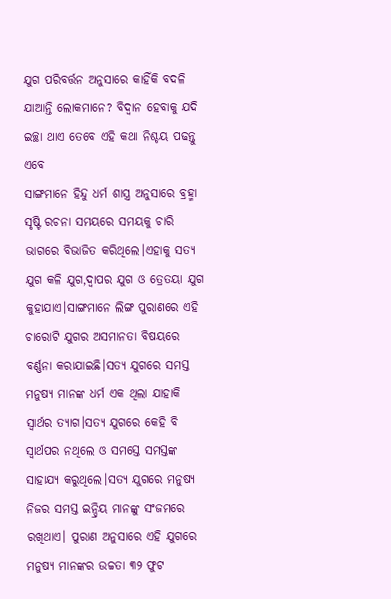ଯୁଗ ପରିବର୍ତ୍ତନ ଅନୁସାରେ କାହିଁକି ବଦଳି ଯାଆନ୍ତି ଲୋକମାନେ? ବିଦ୍ୱାନ ହେବାକୁ ଯଦି ଇଚ୍ଛା ଥାଏ ତେବେ ଏହି କଥା ନିଶ୍ଚୟ ପଢନ୍ତୁ ଏବେ
ସାଙ୍ଗମାନେ ହିନ୍ଦୁ ଧର୍ମ ଶାସ୍ତ୍ର ଅନୁସାରେ ବ୍ରହ୍ମା ସୃଷ୍ଟି ରଚନା ସମୟରେ ସମୟକୁ ଚାରି ଭାଗରେ ବିଭାଜିତ କରିଥିଲେ।ଏହାକୁ ସତ୍ୟ ଯୁଗ କଳି ଯୁଗ,ଦ୍ଵାପର ଯୁଗ ଓ ତ୍ରେତୟା ଯୁଗ କୁହାଯାଏ।ସାଙ୍ଗମାନେ ଲିଙ୍ଗ ପୁରାଣରେ ଏହି ଚାରୋଟି ଯୁଗର ଅସମାନତା ବିଷୟରେ ବର୍ଣ୍ଣନା କରାଯାଇଛି।ସତ୍ୟ ଯୁଗରେ ସମସ୍ତ ମନୁଷ୍ୟ ମାନଙ୍କ ଧର୍ମ ଏକ ଥିଲା ଯାହାକି ସ୍ୱାର୍ଥର ତ୍ୟାଗ।ସତ୍ୟ ଯୁଗରେ କେହି ବି ସ୍ୱାର୍ଥପର ନଥିଲେ ଓ ସମସ୍ତେ ସମସ୍ତଙ୍କ ସାହାଯ୍ୟ କରୁଥିଲେ।ସତ୍ୟ ଯୁଗରେ ମନୁଷ୍ୟ ନିଜର ସମସ୍ତ ଇନ୍ଦ୍ରିୟ ମାନଙ୍କୁ ସଂଜମରେ ରଖିଥାଏ। ପୁରାଣ ଅନୁସାରେ ଏହି ଯୁଗରେ ମନୁଷ୍ୟ ମାନଙ୍କର ଉଚ୍ଚତା ୩୨ ଫୁଟ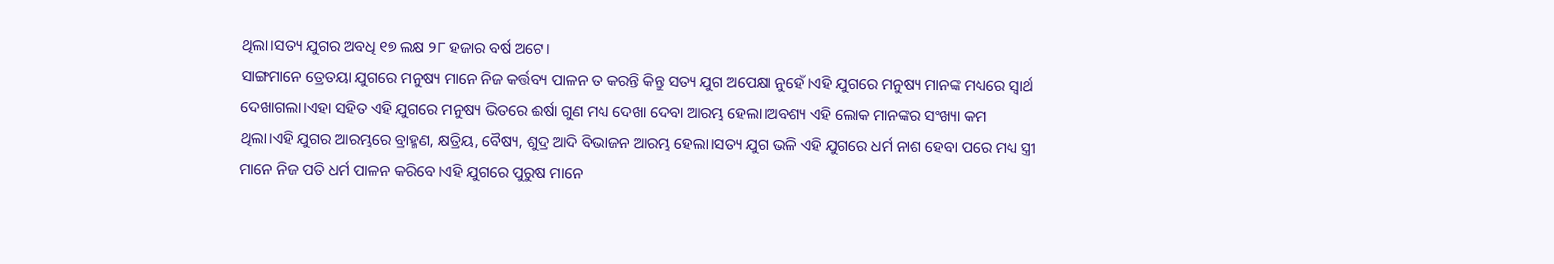ଥିଲା।ସତ୍ୟ ଯୁଗର ଅବଧି ୧୭ ଲକ୍ଷ ୨୮ ହଜାର ବର୍ଷ ଅଟେ।
ସାଙ୍ଗମାନେ ତ୍ରେତୟା ଯୁଗରେ ମନୁଷ୍ୟ ମାନେ ନିଜ କର୍ତ୍ତବ୍ୟ ପାଳନ ତ କରନ୍ତି କିନ୍ତୁ ସତ୍ୟ ଯୁଗ ଅପେକ୍ଷା ନୁହେଁ।ଏହି ଯୁଗରେ ମନୁଷ୍ୟ ମାନଙ୍କ ମଧ୍ୟରେ ସ୍ବାର୍ଥ ଦେଖାଗଲା।ଏହା ସହିତ ଏହି ଯୁଗରେ ମନୁଷ୍ୟ ଭିତରେ ଈର୍ଷା ଗୁଣ ମଧ୍ୟ ଦେଖା ଦେବା ଆରମ୍ଭ ହେଲା।ଅବଶ୍ୟ ଏହି ଲୋକ ମାନଙ୍କର ସଂଖ୍ୟା କମ ଥିଲା।ଏହି ଯୁଗର ଆରମ୍ଭରେ ବ୍ରାହ୍ମଣ, କ୍ଷତ୍ରିୟ, ବୈଷ୍ୟ, ଶୁଦ୍ର ଆଦି ବିଭାଜନ ଆରମ୍ଭ ହେଲା।ସତ୍ୟ ଯୁଗ ଭଳି ଏହି ଯୁଗରେ ଧର୍ମ ନାଶ ହେବା ପରେ ମଧ୍ୟ ସ୍ତ୍ରୀ ମାନେ ନିଜ ପତି ଧର୍ମ ପାଳନ କରିବେ।ଏହି ଯୁଗରେ ପୁରୁଷ ମାନେ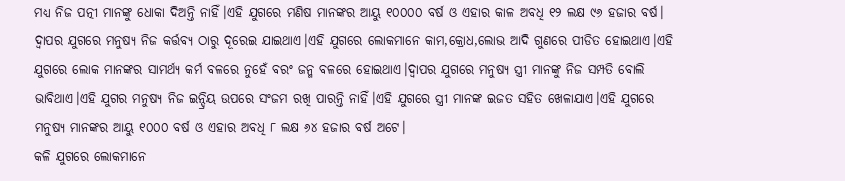ମଧ୍ୟ ନିଜ ପତ୍ନୀ ମାନଙ୍କୁ ଧୋକା ଦିଅନ୍ତି ନାହିଁ।ଏହି ଯୁଗରେ ମଣିଷ ମାନଙ୍କର ଆୟୁ ୧୦୦୦୦ ବର୍ଷ ଓ ଏହାର କାଳ ଅବଧି ୧୨ ଲକ୍ଷ ୯୬ ହଜାର ବର୍ଷ।
ଦ୍ଵାପର ଯୁଗରେ ମନୁଷ୍ୟ ନିଜ କର୍ତ୍ତବ୍ୟ ଠାରୁ ଦୂରେଇ ଯାଇଥାଏ।ଏହି ଯୁଗରେ ଲୋକମାନେ କାମ,କ୍ରୋଧ,ଲୋଭ ଆଦି ଗୁଣରେ ପୀଡିତ ହୋଇଥାଏ।ଏହି ଯୁଗରେ ଲୋକ ମାନଙ୍କର ସାମର୍ଥ୍ୟ କର୍ମ ବଳରେ ନୁହେଁ ବରଂ ଜନ୍ମ ବଳରେ ହୋଇଥାଏ।ଦ୍ଵାପର ଯୁଗରେ ମନୁଷ୍ୟ ସ୍ତ୍ରୀ ମାନଙ୍କୁ ନିଜ ସମ୍ପତି ବୋଲି ଭାବିଥାଏ।ଏହି ଯୁଗର ମନୁଷ୍ୟ ନିଜ ଇନ୍ଦ୍ରିୟ ଉପରେ ସଂଜମ ରଖି ପାରନ୍ତି ନାହିଁ।ଏହି ଯୁଗରେ ସ୍ତ୍ରୀ ମାନଙ୍କ ଇଜତ ସହିତ ଖେଳାଯାଏ।ଏହି ଯୁଗରେ ମନୁଷ୍ୟ ମାନଙ୍କର ଆୟୁ ୧୦୦୦ ବର୍ଷ ଓ ଏହାର ଅବଧି ୮ ଲକ୍ଷ ୬୪ ହଜାର ବର୍ଷ ଅଟେ।
କଳି ଯୁଗରେ ଲୋକମାନେ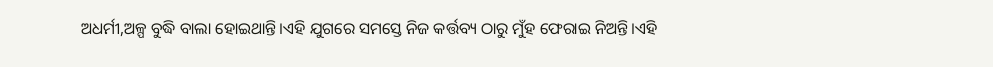ଅଧର୍ମୀ,ଅଳ୍ପ ବୁଦ୍ଧି ବାଲା ହୋଇଥାନ୍ତି।ଏହି ଯୁଗରେ ସମସ୍ତେ ନିଜ କର୍ତ୍ତବ୍ୟ ଠାରୁ ମୁଁହ ଫେରାଇ ନିଅନ୍ତି।ଏହି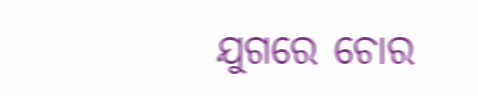ଯୁଗରେ ଚୋର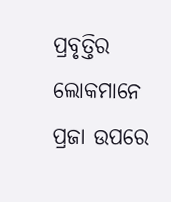ପ୍ରବୃତ୍ତିର ଲୋକମାନେ ପ୍ରଜା ଉପରେ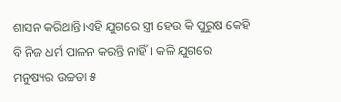ଶାସନ କରିଥାନ୍ତି।ଏହି ଯୁଗରେ ସ୍ତ୍ରୀ ହେଉ କି ପୁରୁଷ କେହି ବି ନିଜ ଧର୍ମ ପାଳନ କରନ୍ତି ନାହିଁ। କଳି ଯୁଗରେ ମନୁଷ୍ୟର ଉଚ୍ଚତା ୫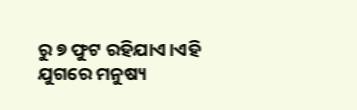ରୁ ୭ ଫୁଟ ରହିଯାଏ।ଏହି ଯୁଗରେ ମନୁଷ୍ୟ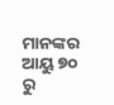ମାନଙ୍କର ଆୟୁ ୭୦ ରୁ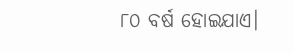୮୦ ବର୍ଷ ହୋଇଯାଏ।